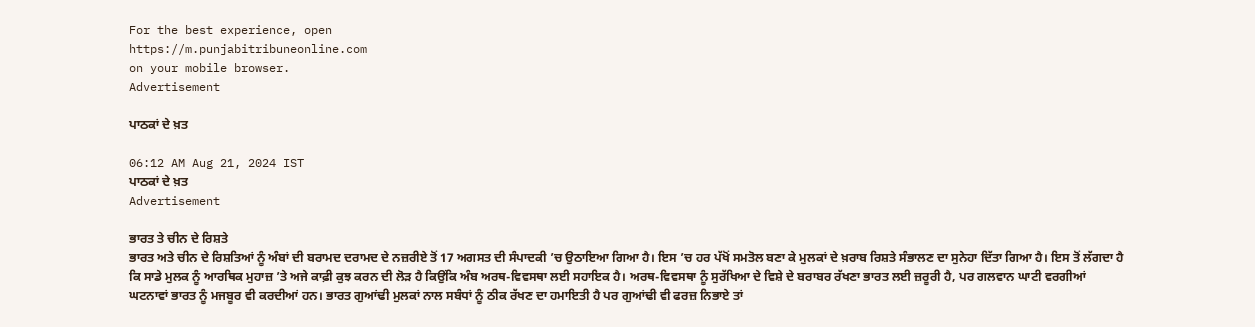For the best experience, open
https://m.punjabitribuneonline.com
on your mobile browser.
Advertisement

ਪਾਠਕਾਂ ਦੇ ਖ਼ਤ

06:12 AM Aug 21, 2024 IST
ਪਾਠਕਾਂ ਦੇ ਖ਼ਤ
Advertisement

ਭਾਰਤ ਤੇ ਚੀਨ ਦੇ ਰਿਸ਼ਤੇ
ਭਾਰਤ ਅਤੇ ਚੀਨ ਦੇ ਰਿਸ਼ਤਿਆਂ ਨੂੰ ਅੰਬਾਂ ਦੀ ਬਰਾਮਦ ਦਰਾਮਦ ਦੇ ਨਜ਼ਰੀਏ ਤੋਂ 17 ਅਗਸਤ ਦੀ ਸੰਪਾਦਕੀ ’ਚ ਉਠਾਇਆ ਗਿਆ ਹੈ। ਇਸ ’ਚ ਹਰ ਪੱਖੋਂ ਸਮਤੋਲ ਬਣਾ ਕੇ ਮੁਲਕਾਂ ਦੇ ਖ਼ਰਾਬ ਰਿਸ਼ਤੇ ਸੰਭਾਲਣ ਦਾ ਸੁਨੇਹਾ ਦਿੱਤਾ ਗਿਆ ਹੈ। ਇਸ ਤੋਂ ਲੱਗਦਾ ਹੈ ਕਿ ਸਾਡੇ ਮੁਲਕ ਨੂੰ ਆਰਥਿਕ ਮੁਹਾਜ਼ ’ਤੇ ਅਜੇ ਕਾਫ਼ੀ ਕੁਝ ਕਰਨ ਦੀ ਲੋੜ ਹੈ ਕਿਉਂਕਿ ਅੰਬ ਅਰਥ-ਵਿਵਸਥਾ ਲਈ ਸਹਾਇਕ ਹੈ। ਅਰਥ-ਵਿਵਸਥਾ ਨੂੰ ਸੁਰੱਖਿਆ ਦੇ ਵਿਸ਼ੇ ਦੇ ਬਰਾਬਰ ਰੱਖਣਾ ਭਾਰਤ ਲਈ ਜ਼ਰੂਰੀ ਹੈ, ਪਰ ਗਲਵਾਨ ਘਾਟੀ ਵਰਗੀਆਂ ਘਟਨਾਵਾਂ ਭਾਰਤ ਨੂੰ ਮਜਬੂਰ ਵੀ ਕਰਦੀਆਂ ਹਨ। ਭਾਰਤ ਗੁਆਂਢੀ ਮੁਲਕਾਂ ਨਾਲ ਸਬੰਧਾਂ ਨੂੰ ਠੀਕ ਰੱਖਣ ਦਾ ਹਮਾਇਤੀ ਹੈ ਪਰ ਗੁਆਂਢੀ ਵੀ ਫਰਜ਼ ਨਿਭਾਏ ਤਾਂ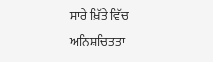ਸਾਰੇ ਖ਼ਿੱਤੇ ਵਿੱਚ ਅਨਿਸ਼ਚਿਤਤਾ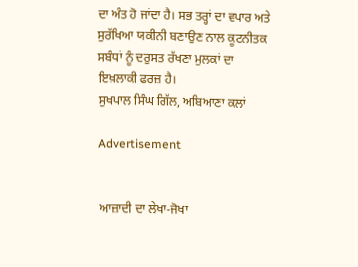ਦਾ ਅੰਤ ਹੋ ਜਾਂਦਾ ਹੈ। ਸਭ ਤਰ੍ਹਾਂ ਦਾ ਵਪਾਰ ਅਤੇ ਸੁਰੱਖਿਆ ਯਕੀਨੀ ਬਣਾਉਣ ਨਾਲ ਕੂਟਨੀਤਕ ਸਬੰਧਾਂ ਨੂੰ ਦਰੁਸਤ ਰੱਖਣਾ ਮੁਲਕਾਂ ਦਾ ਇਖ਼ਲਾਕੀ ਫਰਜ਼ ਹੈ।
ਸੁਖਪਾਲ ਸਿੰਘ ਗਿੱਲ, ਅਬਿਆਣਾ ਕਲਾਂ

Advertisement


ਆਜ਼ਾਦੀ ਦਾ ਲੇਖਾ-ਜੋਖਾ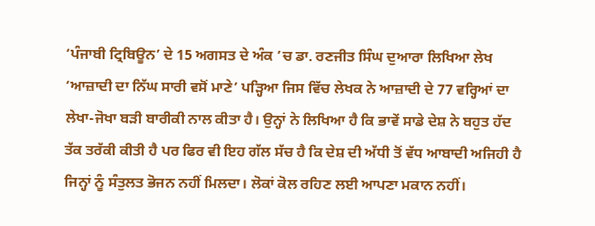‘ਪੰਜਾਬੀ ਟ੍ਰਿਬਿਊਨ’ ਦੇ 15 ਅਗਸਤ ਦੇ ਅੰਕ ’ਚ ਡਾ. ਰਣਜੀਤ ਸਿੰਘ ਦੁਆਰਾ ਲਿਖਿਆ ਲੇਖ ‘ਆਜ਼ਾਦੀ ਦਾ ਨਿੱਘ ਸਾਰੀ ਵਸੋਂ ਮਾਣੇ’ ਪੜ੍ਹਿਆ ਜਿਸ ਵਿੱਚ ਲੇਖਕ ਨੇ ਆਜ਼ਾਦੀ ਦੇ 77 ਵਰ੍ਹਿਆਂ ਦਾ ਲੇਖਾ-ਜੋਖਾ ਬੜੀ ਬਾਰੀਕੀ ਨਾਲ ਕੀਤਾ ਹੈ। ਉਨ੍ਹਾਂ ਨੇ ਲਿਖਿਆ ਹੈ ਕਿ ਭਾਵੇਂ ਸਾਡੇ ਦੇਸ਼ ਨੇ ਬਹੁਤ ਹੱਦ ਤੱਕ ਤਰੱਕੀ ਕੀਤੀ ਹੈ ਪਰ ਫਿਰ ਵੀ ਇਹ ਗੱਲ ਸੱਚ ਹੈ ਕਿ ਦੇਸ਼ ਦੀ ਅੱਧੀ ਤੋਂ ਵੱਧ ਆਬਾਦੀ ਅਜਿਹੀ ਹੈ ਜਿਨ੍ਹਾਂ ਨੂੰ ਸੰਤੁਲਤ ਭੋਜਨ ਨਹੀਂ ਮਿਲਦਾ। ਲੋਕਾਂ ਕੋਲ ਰਹਿਣ ਲਈ ਆਪਣਾ ਮਕਾਨ ਨਹੀਂ।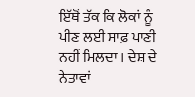ਇੱਥੋਂ ਤੱਕ ਕਿ ਲੋਕਾਂ ਨੂੰ ਪੀਣ ਲਈ ਸਾਫ਼ ਪਾਣੀ ਨਹੀਂ ਮਿਲਦਾ। ਦੇਸ਼ ਦੇ ਨੇਤਾਵਾਂ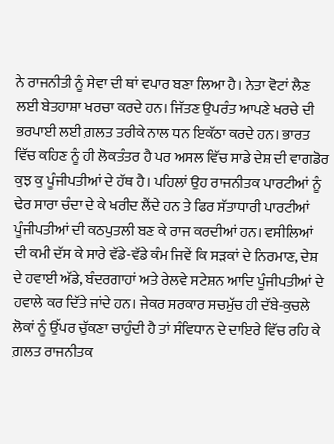ਨੇ ਰਾਜਨੀਤੀ ਨੂੰ ਸੇਵਾ ਦੀ ਥਾਂ ਵਪਾਰ ਬਣਾ ਲਿਆ ਹੈ। ਨੇਤਾ ਵੋਟਾਂ ਲੈਣ ਲਈ ਬੇਤਹਾਸ਼ਾ ਖਰਚਾ ਕਰਦੇ ਹਨ। ਜਿੱਤਣ ਉਪਰੰਤ ਆਪਣੇ ਖਰਚੇ ਦੀ ਭਰਪਾਈ ਲਈ ਗ਼ਲਤ ਤਰੀਕੇ ਨਾਲ ਧਨ ਇਕੱਠਾ ਕਰਦੇ ਹਨ। ਭਾਰਤ ਵਿੱਚ ਕਹਿਣ ਨੂੰ ਹੀ ਲੋਕਤੰਤਰ ਹੈ ਪਰ ਅਸਲ ਵਿੱਚ ਸਾਡੇ ਦੇਸ਼ ਦੀ ਵਾਗਡੋਰ ਕੁਝ ਕੁ ਪੂੰਜੀਪਤੀਆਂ ਦੇ ਹੱਥ ਹੈ। ਪਹਿਲਾਂ ਉਹ ਰਾਜਨੀਤਕ ਪਾਰਟੀਆਂ ਨੂੰ ਢੇਰ ਸਾਰਾ ਚੰਦਾ ਦੇ ਕੇ ਖਰੀਦ ਲੈਂਦੇ ਹਨ ਤੇ ਫਿਰ ਸੱਤਾਧਾਰੀ ਪਾਰਟੀਆਂ ਪੂੰਜੀਪਤੀਆਂ ਦੀ ਕਠਪੁਤਲੀ ਬਣ ਕੇ ਰਾਜ ਕਰਦੀਆਂ ਹਨ। ਵਸੀਲਿਆਂ ਦੀ ਕਮੀ ਦੱਸ ਕੇ ਸਾਰੇ ਵੱਡੇ-ਵੱਡੇ ਕੰਮ ਜਿਵੇਂ ਕਿ ਸੜਕਾਂ ਦੇ ਨਿਰਮਾਣ, ਦੇਸ਼ ਦੇ ਹਵਾਈ ਅੱਡੇ, ਬੰਦਰਗਾਹਾਂ ਅਤੇ ਰੇਲਵੇ ਸਟੇਸ਼ਨ ਆਦਿ ਪੂੰਜੀਪਤੀਆਂ ਦੇ ਹਵਾਲੇ ਕਰ ਦਿੱਤੇ ਜਾਂਦੇ ਹਨ। ਜੇਕਰ ਸਰਕਾਰ ਸਚਮੁੱਚ ਹੀ ਦੱਬੇ-ਕੁਚਲੇ ਲੋਕਾਂ ਨੂੰ ਉੱਪਰ ਚੁੱਕਣਾ ਚਾਹੁੰਦੀ ਹੈ ਤਾਂ ਸੰਵਿਧਾਨ ਦੇ ਦਾਇਰੇ ਵਿੱਚ ਰਹਿ ਕੇ ਗ਼ਲਤ ਰਾਜਨੀਤਕ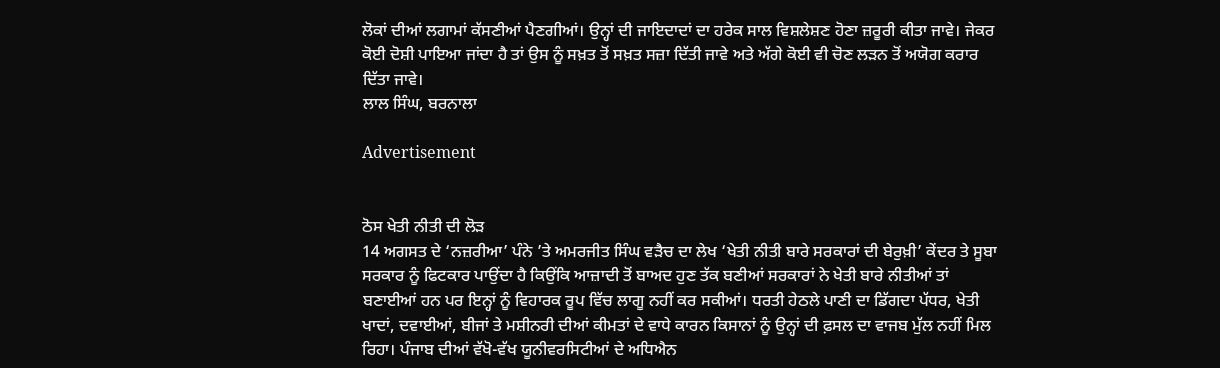ਲੋਕਾਂ ਦੀਆਂ ਲਗਾਮਾਂ ਕੱਸਣੀਆਂ ਪੈਣਗੀਆਂ। ਉਨ੍ਹਾਂ ਦੀ ਜਾਇਦਾਦਾਂ ਦਾ ਹਰੇਕ ਸਾਲ ਵਿਸ਼ਲੇਸ਼ਣ ਹੋਣਾ ਜ਼ਰੂਰੀ ਕੀਤਾ ਜਾਵੇ। ਜੇਕਰ ਕੋਈ ਦੋਸ਼ੀ ਪਾਇਆ ਜਾਂਦਾ ਹੈ ਤਾਂ ਉਸ ਨੂੰ ਸਖ਼ਤ ਤੋਂ ਸਖ਼ਤ ਸਜ਼ਾ ਦਿੱਤੀ ਜਾਵੇ ਅਤੇ ਅੱਗੇ ਕੋਈ ਵੀ ਚੋਣ ਲੜਨ ਤੋਂ ਅਯੋਗ ਕਰਾਰ ਦਿੱਤਾ ਜਾਵੇ।
ਲਾਲ ਸਿੰਘ, ਬਰਨਾਲਾ

Advertisement


ਠੋਸ ਖੇਤੀ ਨੀਤੀ ਦੀ ਲੋੜ
14 ਅਗਸਤ ਦੇ ‘ਨਜ਼ਰੀਆ’ ਪੰਨੇ ’ਤੇ ਅਮਰਜੀਤ ਸਿੰਘ ਵੜੈਚ ਦਾ ਲੇਖ ‘ਖੇਤੀ ਨੀਤੀ ਬਾਰੇ ਸਰਕਾਰਾਂ ਦੀ ਬੇਰੁਖ਼ੀ’ ਕੇਂਦਰ ਤੇ ਸੂਬਾ ਸਰਕਾਰ ਨੂੰ ਫਿਟਕਾਰ ਪਾਉਂਦਾ ਹੈ ਕਿਉਂਕਿ ਆਜ਼ਾਦੀ ਤੋਂ ਬਾਅਦ ਹੁਣ ਤੱਕ ਬਣੀਆਂ ਸਰਕਾਰਾਂ ਨੇ ਖੇਤੀ ਬਾਰੇ ਨੀਤੀਆਂ ਤਾਂ ਬਣਾਈਆਂ ਹਨ ਪਰ ਇਨ੍ਹਾਂ ਨੂੰ ਵਿਹਾਰਕ ਰੂਪ ਵਿੱਚ ਲਾਗੂ ਨਹੀਂ ਕਰ ਸਕੀਆਂ। ਧਰਤੀ ਹੇਠਲੇ ਪਾਣੀ ਦਾ ਡਿੱਗਦਾ ਪੱਧਰ, ਖੇਤੀ ਖਾਦਾਂ, ਦਵਾਈਆਂ, ਬੀਜਾਂ ਤੇ ਮਸ਼ੀਨਰੀ ਦੀਆਂ ਕੀਮਤਾਂ ਦੇ ਵਾਧੇ ਕਾਰਨ ਕਿਸਾਨਾਂ ਨੂੰ ਉਨ੍ਹਾਂ ਦੀ ਫ਼ਸਲ ਦਾ ਵਾਜਬ ਮੁੱਲ ਨਹੀਂ ਮਿਲ ਰਿਹਾ। ਪੰਜਾਬ ਦੀਆਂ ਵੱਖੋ-ਵੱਖ ਯੂਨੀਵਰਸਿਟੀਆਂ ਦੇ ਅਧਿਐਨ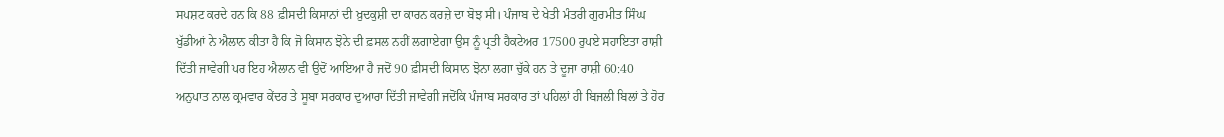ਸਪਸ਼ਟ ਕਰਦੇ ਹਨ ਕਿ 88 ਫ਼ੀਸਦੀ ਕਿਸਾਨਾਂ ਦੀ ਖ਼ੁਦਕੁਸ਼ੀ ਦਾ ਕਾਰਨ ਕਰਜ਼ੇ ਦਾ ਬੋਝ ਸੀ। ਪੰਜਾਬ ਦੇ ਖੇਤੀ ਮੰਤਰੀ ਗੁਰਮੀਤ ਸਿੰਘ ਖੁੱਡੀਆਂ ਨੇ ਐਲਾਨ ਕੀਤਾ ਹੈ ਕਿ ਜੋ ਕਿਸਾਨ ਝੋਨੇ ਦੀ ਫ਼ਸਲ ਨਹੀਂ ਲਗਾਏਗਾ ਉਸ ਨੂੰ ਪ੍ਰਤੀ ਹੈਕਟੇਅਰ 17500 ਰੁਪਏ ਸਹਾਇਤਾ ਰਾਸ਼ੀ ਦਿੱਤੀ ਜਾਵੇਗੀ ਪਰ ਇਹ ਐਲਾਨ ਵੀ ਉਦੋਂ ਆਇਆ ਹੈ ਜਦੋਂ 90 ਫ਼ੀਸਦੀ ਕਿਸਾਨ ਝੋਨਾ ਲਗਾ ਚੁੱਕੇ ਹਨ ਤੇ ਦੂਜਾ ਰਾਸ਼ੀ 60:40 ਅਨੁਪਾਤ ਨਾਲ ਕ੍ਰਮਵਾਰ ਕੇਂਦਰ ਤੇ ਸੂਬਾ ਸਰਕਾਰ ਦੁਆਰਾ ਦਿੱਤੀ ਜਾਵੇਗੀ ਜਦੋਂਕਿ ਪੰਜਾਬ ਸਰਕਾਰ ਤਾਂ ਪਹਿਲਾਂ ਹੀ ਬਿਜਲੀ ਬਿਲਾਂ ਤੇ ਹੋਰ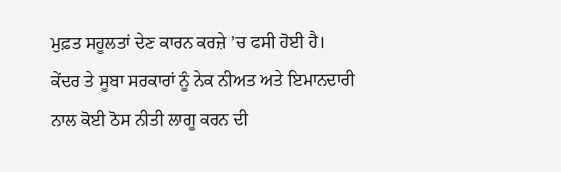ਮੁਫ਼ਤ ਸਹੂਲਤਾਂ ਦੇਣ ਕਾਰਨ ਕਰਜ਼ੇ ’ਚ ਫਸੀ ਹੋਈ ਹੈ। ਕੇਂਦਰ ਤੇ ਸੂਬਾ ਸਰਕਾਰਾਂ ਨੂੰ ਨੇਕ ਨੀਅਤ ਅਤੇ ਇਮਾਨਦਾਰੀ ਨਾਲ ਕੋਈ ਠੋਸ ਨੀਤੀ ਲਾਗੂ ਕਰਨ ਦੀ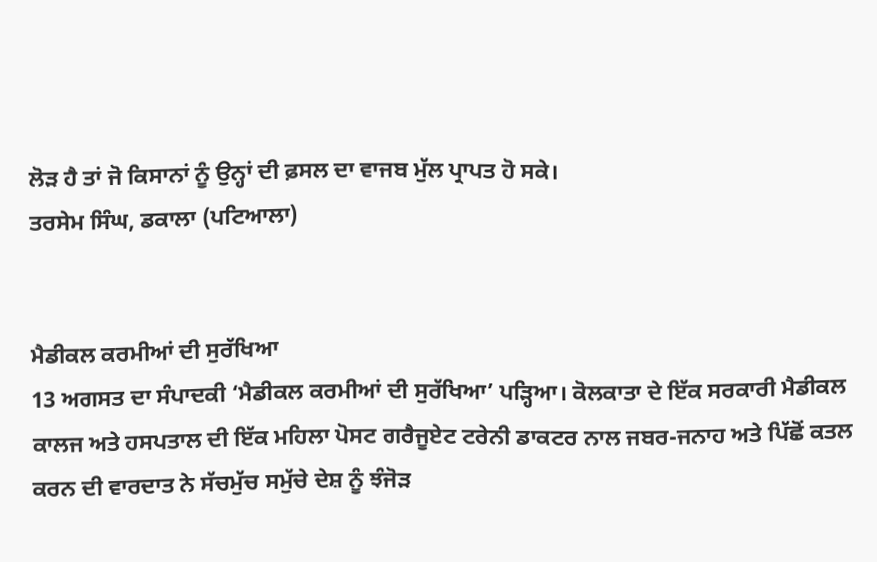ਲੋੜ ਹੈ ਤਾਂ ਜੋ ਕਿਸਾਨਾਂ ਨੂੰ ਉਨ੍ਹਾਂ ਦੀ ਫ਼ਸਲ ਦਾ ਵਾਜਬ ਮੁੱਲ ਪ੍ਰਾਪਤ ਹੋ ਸਕੇ।
ਤਰਸੇਮ ਸਿੰਘ, ਡਕਾਲਾ (ਪਟਿਆਲਾ)


ਮੈਡੀਕਲ ਕਰਮੀਆਂ ਦੀ ਸੁਰੱਖਿਆ
13 ਅਗਸਤ ਦਾ ਸੰਪਾਦਕੀ ‘ਮੈਡੀਕਲ ਕਰਮੀਆਂ ਦੀ ਸੁਰੱਖਿਆ’ ਪੜ੍ਹਿਆ। ਕੋਲਕਾਤਾ ਦੇ ਇੱਕ ਸਰਕਾਰੀ ਮੈਡੀਕਲ ਕਾਲਜ ਅਤੇ ਹਸਪਤਾਲ ਦੀ ਇੱਕ ਮਹਿਲਾ ਪੋਸਟ ਗਰੈਜੂਏਟ ਟਰੇਨੀ ਡਾਕਟਰ ਨਾਲ ਜਬਰ-ਜਨਾਹ ਅਤੇ ਪਿੱਛੋਂ ਕਤਲ ਕਰਨ ਦੀ ਵਾਰਦਾਤ ਨੇ ਸੱਚਮੁੱਚ ਸਮੁੱਚੇ ਦੇਸ਼ ਨੂੰ ਝੰਜੋੜ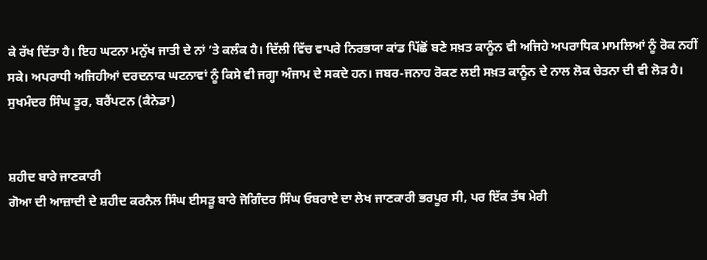ਕੇ ਰੱਖ ਦਿੱਤਾ ਹੈ। ਇਹ ਘਟਨਾ ਮਨੁੱਖ ਜਾਤੀ ਦੇ ਨਾਂ ’ਤੇ ਕਲੰਕ ਹੈ। ਦਿੱਲੀ ਵਿੱਚ ਵਾਪਰੇ ਨਿਰਭਯਾ ਕਾਂਡ ਪਿੱਛੋਂ ਬਣੇ ਸਖ਼ਤ ਕਾਨੂੰਨ ਵੀ ਅਜਿਹੇ ਅਪਰਾਧਿਕ ਮਾਮਲਿਆਂ ਨੂੰ ਰੋਕ ਨਹੀਂ ਸਕੇ। ਅਪਰਾਧੀ ਅਜਿਹੀਆਂ ਦਰਦਨਾਕ ਘਟਨਾਵਾਂ ਨੂੰ ਕਿਸੇ ਵੀ ਜਗ੍ਹਾ ਅੰਜਾਮ ਦੇ ਸਕਦੇ ਹਨ। ਜਬਰ-ਜਨਾਹ ਰੋਕਣ ਲਈ ਸਖ਼ਤ ਕਾਨੂੰਨ ਦੇ ਨਾਲ ਲੋਕ ਚੇਤਨਾ ਦੀ ਵੀ ਲੋੜ ਹੈ।
ਸੁਖਮੰਦਰ ਸਿੰਘ ਤੂਰ, ਬਰੈਂਪਟਨ (ਕੈਨੇਡਾ)


ਸ਼ਹੀਦ ਬਾਰੇ ਜਾਣਕਾਰੀ
ਗੋਆ ਦੀ ਆਜ਼ਾਦੀ ਦੇ ਸ਼ਹੀਦ ਕਰਨੈਲ ਸਿੰਘ ਈਸੜੂ ਬਾਰੇ ਜੋਗਿੰਦਰ ਸਿੰਘ ਓਬਰਾਏ ਦਾ ਲੇਖ ਜਾਣਕਾਰੀ ਭਰਪੂਰ ਸੀ, ਪਰ ਇੱਕ ਤੱਥ ਮੇਰੀ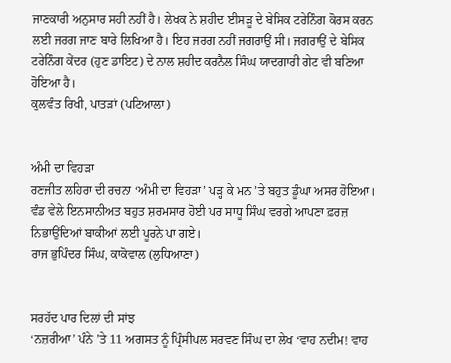ਜਾਣਕਾਰੀ ਅਨੁਸਾਰ ਸਹੀ ਨਹੀਂ ਹੈ। ਲੇਖਕ ਨੇ ਸ਼ਹੀਦ ਈਸੜੂ ਦੇ ਬੇਸਿਕ ਟਰੇਨਿੰਗ ਕੋਰਸ ਕਰਨ ਲਈ ਜਰਗ ਜਾਣ ਬਾਰੇ ਲਿਖਿਆ ਹੈ। ਇਹ ਜਰਗ ਨਹੀਂ ਜਗਰਾਉਂ ਸੀ। ਜਗਰਾਉਂ ਦੇ ਬੇਸਿਕ ਟਰੇਨਿੰਗ ਕੇਂਦਰ (ਹੁਣ ਡਾਇਟ) ਦੇ ਨਾਲ ਸ਼ਹੀਦ ਕਰਨੈਲ ਸਿੰਘ ਯਾਦਗਾਰੀ ਗੇਟ ਵੀ ਬਣਿਆ ਹੋਇਆ ਹੈ।
ਕੁਲਵੰਤ ਰਿਖੀ, ਪਾਤੜਾਂ (ਪਟਿਆਲਾ)


ਅੰਮੀ ਦਾ ਵਿਹੜਾ
ਰਣਜੀਤ ਲਹਿਰਾ ਦੀ ਰਚਨਾ ‘ਅੰਮੀ ਦਾ ਵਿਹੜਾ’ ਪੜ੍ਹ ਕੇ ਮਨ ’ਤੇ ਬਹੁਤ ਡੂੰਘਾ ਅਸਰ ਹੋਇਆ। ਵੰਡ ਵੇਲੇ ਇਨਸਾਨੀਅਤ ਬਹੁਤ ਸ਼ਰਮਸਾਰ ਹੋਈ ਪਰ ਸਾਧੂ ਸਿੰਘ ਵਰਗੇ ਆਪਣਾ ਫ਼ਰਜ਼ ਨਿਭਾਉਂਦਿਆਂ ਬਾਕੀਆਂ ਲਈ ਪੂਰਨੇ ਪਾ ਗਏ।
ਰਾਜ ਭੁਪਿੰਦਰ ਸਿੰਘ, ਕਾਕੋਵਾਲ (ਲੁਧਿਆਣਾ)


ਸਰਹੱਦ ਪਾਰ ਦਿਲਾਂ ਦੀ ਸਾਂਝ
‘ਨਜ਼ਰੀਆ’ ਪੰਨੇ ’ਤੇ 11 ਅਗਸਤ ਨੂੰ ਪ੍ਰਿੰਸੀਪਲ ਸਰਵਣ ਸਿੰਘ ਦਾ ਲੇਖ ‘ਵਾਹ ਨਦੀਮ! ਵਾਹ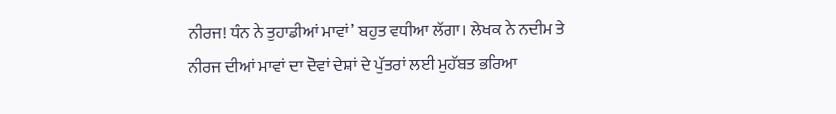ਨੀਰਜ! ਧੰਨ ਨੇ ਤੁਹਾਡੀਆਂ ਮਾਵਾਂ’ ਬਹੁਤ ਵਧੀਆ ਲੱਗਾ। ਲੇਖਕ ਨੇ ਨਦੀਮ ਤੇ ਨੀਰਜ ਦੀਆਂ ਮਾਵਾਂ ਦਾ ਦੋਵਾਂ ਦੇਸ਼ਾਂ ਦੇ ਪੁੱਤਰਾਂ ਲਈ ਮੁਹੱਬਤ ਭਰਿਆ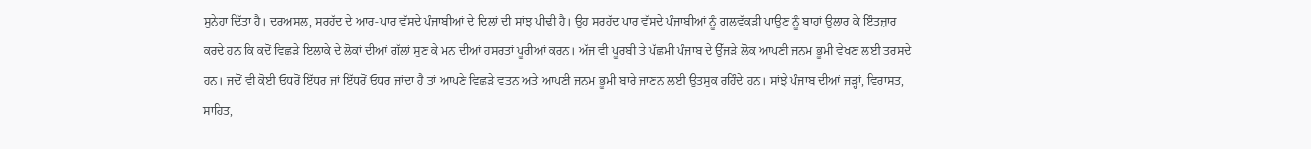ਸੁਨੇਹਾ ਦਿੱਤਾ ਹੈ। ਦਰਅਸਲ, ਸਰਹੱਦ ਦੇ ਆਰ-ਪਾਰ ਵੱਸਦੇ ਪੰਜਾਬੀਆਂ ਦੇ ਦਿਲਾਂ ਦੀ ਸਾਂਝ ਪੀਢੀ ਹੈ। ਉਹ ਸਰਹੱਦ ਪਾਰ ਵੱਸਦੇ ਪੰਜਾਬੀਆਂ ਨੂੰ ਗਲਵੱਕੜੀ ਪਾਉਣ ਨੂੰ ਬਾਹਾਂ ਉਲਾਰ ਕੇ ਇੰਤਜ਼ਾਰ ਕਰਦੇ ਹਨ ਕਿ ਕਦੋਂ ਵਿਛੜੇ ਇਲਾਕੇ ਦੇ ਲੋਕਾਂ ਦੀਆਂ ਗੱਲਾਂ ਸੁਣ ਕੇ ਮਨ ਦੀਆਂ ਹਸਰਤਾਂ ਪੂਰੀਆਂ ਕਰਨ। ਅੱਜ ਵੀ ਪੂਰਬੀ ਤੇ ਪੱਛਮੀ ਪੰਜਾਬ ਦੇ ਉੱਜੜੇ ਲੋਕ ਆਪਣੀ ਜਨਮ ਭੂਮੀ ਵੇਖਣ ਲਈ ਤਰਸਦੇ ਹਨ। ਜਦੋਂ ਵੀ ਕੋਈ ਓਧਰੋਂ ਇੱਧਰ ਜਾਂ ਇੱਧਰੋਂ ਓਧਰ ਜਾਂਦਾ ਹੈ ਤਾਂ ਆਪਣੇ ਵਿਛੜੇ ਵਤਨ ਅਤੇ ਆਪਣੀ ਜਨਮ ਭੂਮੀ ਬਾਰੇ ਜਾਣਨ ਲਈ ਉਤਸੁਕ ਰਹਿੰਦੇ ਹਨ। ਸਾਂਝੇ ਪੰਜਾਬ ਦੀਆਂ ਜੜ੍ਹਾਂ, ਵਿਰਾਸਤ, ਸਾਹਿਤ,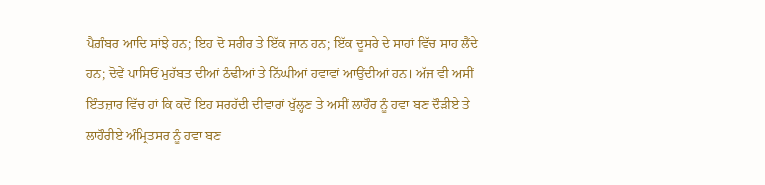ਪੈਗ਼ੰਬਰ ਆਦਿ ਸਾਂਝੇ ਹਨ; ਇਹ ਦੋ ਸਰੀਰ ਤੇ ਇੱਕ ਜਾਨ ਹਨ; ਇੱਕ ਦੂਸਰੇ ਦੇ ਸਾਹਾਂ ਵਿੱਚ ਸਾਹ ਲੈਂਦੇ ਹਨ; ਦੋਵੇਂ ਪਾਸਿਓਂ ਮੁਹੱਬਤ ਦੀਆਂ ਠੰਢੀਆਂ ਤੇ ਨਿੱਘੀਆਂ ਹਵਾਵਾਂ ਆਉਂਦੀਆਂ ਹਨ। ਅੱਜ ਵੀ ਅਸੀਂ ਇੰਤਜ਼ਾਰ ਵਿੱਚ ਹਾਂ ਕਿ ਕਦੋਂ ਇਹ ਸਰਹੱਦੀ ਦੀਵਾਰਾਂ ਖੁੱਲ੍ਹਣ ਤੇ ਅਸੀਂ ਲਾਹੌਰ ਨੂੰ ਹਵਾ ਬਣ ਦੌੜੀਏ ਤੇ ਲਾਹੌਰੀਏ ਅੰਮ੍ਰਿਤਸਰ ਨੂੰ ਹਵਾ ਬਣ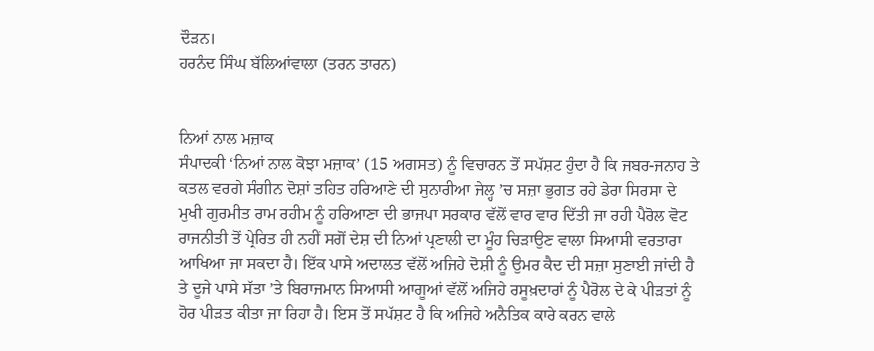ਦੌੜਨ।
ਹਰਨੰਦ ਸਿੰਘ ਬੱਲਿਆਂਵਾਲਾ (ਤਰਨ ਤਾਰਨ)


ਨਿਆਂ ਨਾਲ ਮਜ਼ਾਕ
ਸੰਪਾਦਕੀ ‘ਨਿਆਂ ਨਾਲ ਕੋਝਾ ਮਜ਼ਾਕ’ (15 ਅਗਸਤ) ਨੂੰ ਵਿਚਾਰਨ ਤੋਂ ਸਪੱਸ਼ਟ ਹੁੰਦਾ ਹੈ ਕਿ ਜਬਰ-ਜਨਾਹ ਤੇ ਕਤਲ ਵਰਗੇ ਸੰਗੀਨ ਦੋਸ਼ਾਂ ਤਹਿਤ ਹਰਿਆਣੇ ਦੀ ਸੁਨਾਰੀਆ ਜੇਲ੍ਹ ’ਚ ਸਜ਼ਾ ਭੁਗਤ ਰਹੇ ਡੇਰਾ ਸਿਰਸਾ ਦੇ ਮੁਖੀ ਗੁਰਮੀਤ ਰਾਮ ਰਹੀਮ ਨੂੰ ਹਰਿਆਣਾ ਦੀ ਭਾਜਪਾ ਸਰਕਾਰ ਵੱਲੋਂ ਵਾਰ ਵਾਰ ਦਿੱਤੀ ਜਾ ਰਹੀ ਪੈਰੋਲ ਵੋਟ ਰਾਜਨੀਤੀ ਤੋਂ ਪ੍ਰੇਰਿਤ ਹੀ ਨਹੀਂ ਸਗੋਂ ਦੇਸ਼ ਦੀ ਨਿਆਂ ਪ੍ਰਣਾਲੀ ਦਾ ਮੂੰਹ ਚਿੜਾਉਣ ਵਾਲਾ ਸਿਆਸੀ ਵਰਤਾਰਾ ਆਖਿਆ ਜਾ ਸਕਦਾ ਹੈ। ਇੱਕ ਪਾਸੇ ਅਦਾਲਤ ਵੱਲੋਂ ਅਜਿਹੇ ਦੋਸ਼ੀ ਨੂੰ ਉਮਰ ਕੈਦ ਦੀ ਸਜ਼ਾ ਸੁਣਾਈ ਜਾਂਦੀ ਹੈ ਤੇ ਦੂਜੇ ਪਾਸੇ ਸੱਤਾ ’ਤੇ ਬਿਰਾਜਮਾਨ ਸਿਆਸੀ ਆਗੂਆਂ ਵੱਲੋਂ ਅਜਿਹੇ ਰਸੂਖ਼ਦਾਰਾਂ ਨੂੰ ਪੈਰੋਲ ਦੇ ਕੇ ਪੀੜਤਾਂ ਨੂੰ ਹੋਰ ਪੀੜਤ ਕੀਤਾ ਜਾ ਰਿਹਾ ਹੈ। ਇਸ ਤੋਂ ਸਪੱਸ਼ਟ ਹੈ ਕਿ ਅਜਿਹੇ ਅਨੈਤਿਕ ਕਾਰੇ ਕਰਨ ਵਾਲੇ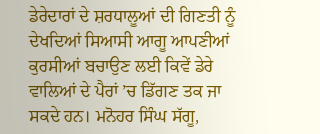ਡੇਰੇਦਾਰਾਂ ਦੇ ਸ਼ਰਧਾਲੂਆਂ ਦੀ ਗਿਣਤੀ ਨੂੰ ਦੇਖਦਿਆਂ ਸਿਆਸੀ ਆਗੂ ਆਪਣੀਆਂ ਕੁਰਸੀਆਂ ਬਚਾਉਣ ਲਈ ਕਿਵੇਂ ਡੇਰੇ ਵਾਲਿਆਂ ਦੇ ਪੈਰਾਂ ’ਚ ਡਿੱਗਣ ਤਕ ਜਾ ਸਕਦੇ ਹਨ। ਮਨੋਹਰ ਸਿੰਘ ਸੱਗੂ,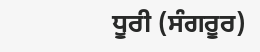ਧੂਰੀ (ਸੰਗਰੂਰ)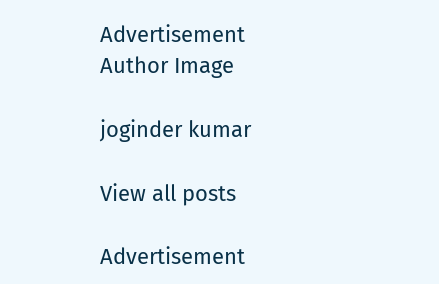Advertisement
Author Image

joginder kumar

View all posts

Advertisement